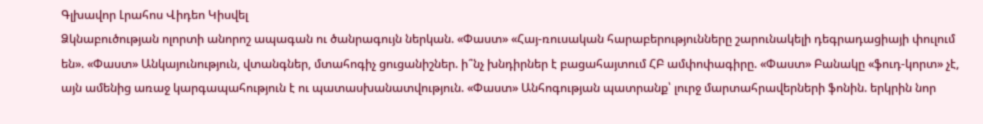Գլխավոր Լրահոս Վիդեո Կիսվել
Ձկնաբուծության ոլորտի անորոշ ապագան ու ծանրագույն ներկան. «Փաստ» «Հայ-ռուսական հարաբերությունները շարունակելի դեգրադացիայի փուլում են». «Փաստ» Անկայունություն, վտանգներ, մտահոգիչ ցուցանիշներ. ի՞նչ խնդիրներ է բացահայտում ՀԲ ամփոփագիրը. «Փաստ» Բանակը «ֆուդ-կորտ» չէ, այն ամենից առաջ կարգապահություն է ու պատասխանատվություն. «Փաստ» Անհոգության պատրանք՝ լուրջ մարտահրավերների ֆոնին. երկրին նոր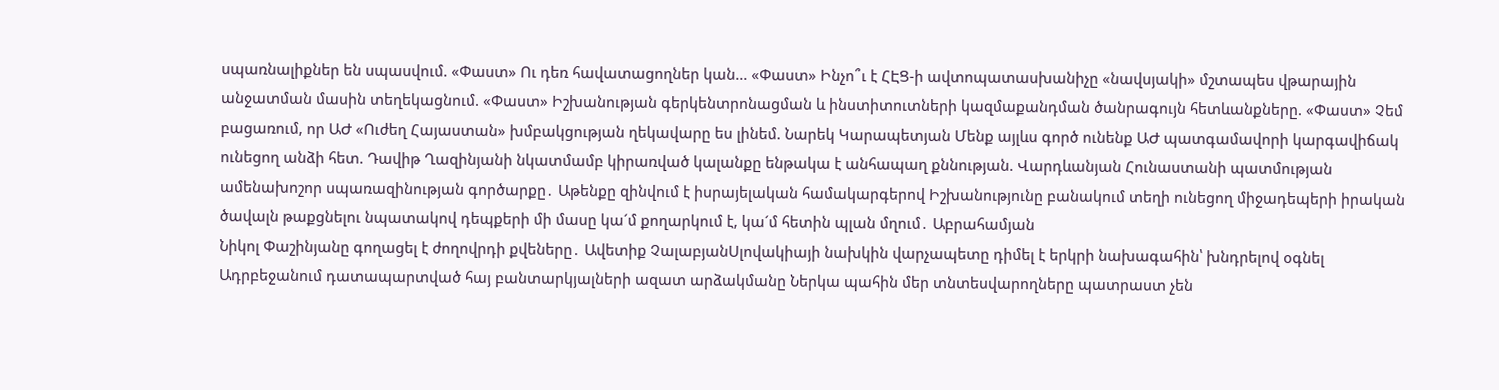սպառնալիքներ են սպասվում. «Փաստ» Ու դեռ հավատացողներ կան... «Փաստ» Ինչո՞ւ է ՀԷՑ-ի ավտոպատասխանիչը «նավսյակի» մշտապես վթարային անջատման մասին տեղեկացնում. «Փաստ» Իշխանության գերկենտրոնացման և ինստիտուտների կազմաքանդման ծանրագույն հետևանքները. «Փաստ» Չեմ բացառում, որ ԱԺ «Ուժեղ Հայաստան» խմբակցության ղեկավարը ես լինեմ. Նարեկ Կարապետյան Մենք այլևս գործ ունենք ԱԺ պատգամավորի կարգավիճակ ունեցող անձի հետ. Դավիթ Ղազինյանի նկատմամբ կիրառված կալանքը ենթակա է անհապաղ քննության. Վարդևանյան Հունաստանի պատմության ամենախոշոր սպառազինության գործարքը․ Աթենքը զինվում է իսրայելական համակարգերով Իշխանությունը բանակում տեղի ունեցող միջադեպերի իրական ծավալն թաքցնելու նպատակով դեպքերի մի մասը կա´մ քողարկում է, կա´մ հետին պլան մղում․ Աբրահամյան
Նիկոլ Փաշինյանը գողացել է ժողովրդի քվեները․ Ավետիք ՉալաբյանՍլովակիայի նախկին վարչապետը դիմել է երկրի նախագահին՝ խնդրելով օգնել Ադրբեջանում դատապարտված հայ բանտարկյալների ազատ արձակմանը Ներկա պահին մեր տնտեսվարողները պատրաստ չեն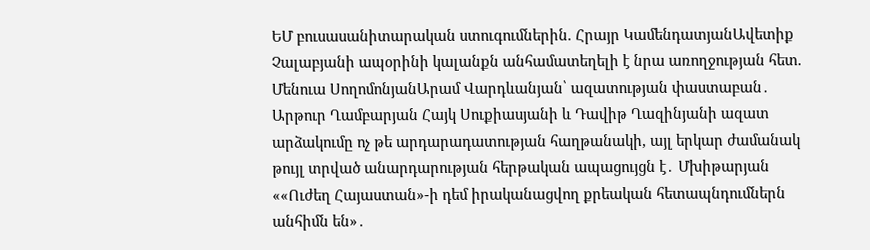ԵՄ բուսասանիտարական ստուգումներին. Հրայր ԿամենդատյանԱվետիք Չալաբյանի ապօրինի կալանքն անհամատեղելի է նրա առողջության հետ. Մենուա ՍողոմոնյանԱրամ Վարդևանյան՝ ազատության փաստաբան․ Արթուր Ղամբարյան Հայկ Սուքիասյանի և Դավիթ Ղազինյանի ազատ արձակումը ոչ թե արդարադատության հաղթանակի, այլ երկար ժամանակ թույլ տրված անարդարության հերթական ապացույցն է․ Մխիթարյան ««Ուժեղ Հայաստան»-ի դեմ իրականացվող քրեական հետապնդումներն անհիմն են»․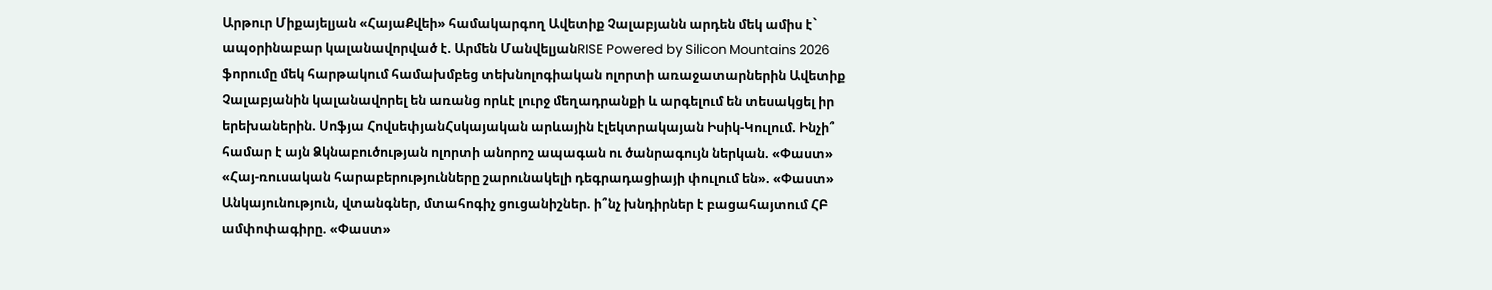Արթուր Միքայելյան «ՀայաՔվեի» համակարգող Ավետիք Չալաբյանն արդեն մեկ ամիս է` ապօրինաբար կալանավորված է. Արմեն ՄանվելյանRISE Powered by Silicon Mountains 2026 ֆորումը մեկ հարթակում համախմբեց տեխնոլոգիական ոլորտի առաջատարներին Ավետիք Չալաբյանին կալանավորել են առանց որևէ լուրջ մեղադրանքի և արգելում են տեսակցել իր երեխաներին. Սոֆյա ՀովսեփյանՀսկայական արևային էլեկտրակայան Իսիկ-Կուլում. Ինչի՞ համար է այն Ձկնաբուծության ոլորտի անորոշ ապագան ու ծանրագույն ներկան. «Փաստ» «Հայ-ռուսական հարաբերությունները շարունակելի դեգրադացիայի փուլում են». «Փաստ» Անկայունություն, վտանգներ, մտահոգիչ ցուցանիշներ. ի՞նչ խնդիրներ է բացահայտում ՀԲ ամփոփագիրը. «Փաստ»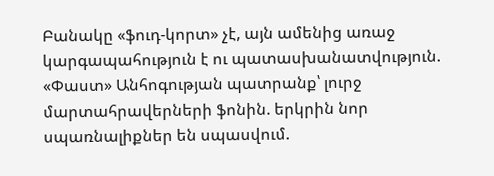Բանակը «ֆուդ-կորտ» չէ, այն ամենից առաջ կարգապահություն է ու պատասխանատվություն. «Փաստ» Անհոգության պատրանք՝ լուրջ մարտահրավերների ֆոնին. երկրին նոր սպառնալիքներ են սպասվում.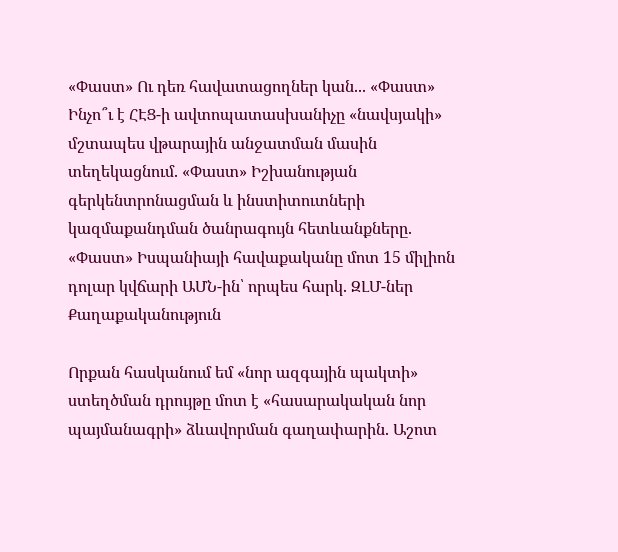«Փաստ» Ու դեռ հավատացողներ կան... «Փաստ» Ինչո՞ւ է ՀԷՑ-ի ավտոպատասխանիչը «նավսյակի» մշտապես վթարային անջատման մասին տեղեկացնում. «Փաստ» Իշխանության գերկենտրոնացման և ինստիտուտների կազմաքանդման ծանրագույն հետևանքները. «Փաստ» Իսպանիայի հավաքականը մոտ 15 միլիոն դոլար կվճարի ԱՄՆ-ին՝ որպես հարկ. ԶԼՄ-ներ
Քաղաքականություն

Որքան հասկանում եմ «նոր ազգային պակտի» ստեղծման դրույթը մոտ է «հասարակական նոր պայմանագրի» ձևավորման գաղափարին. Աշոտ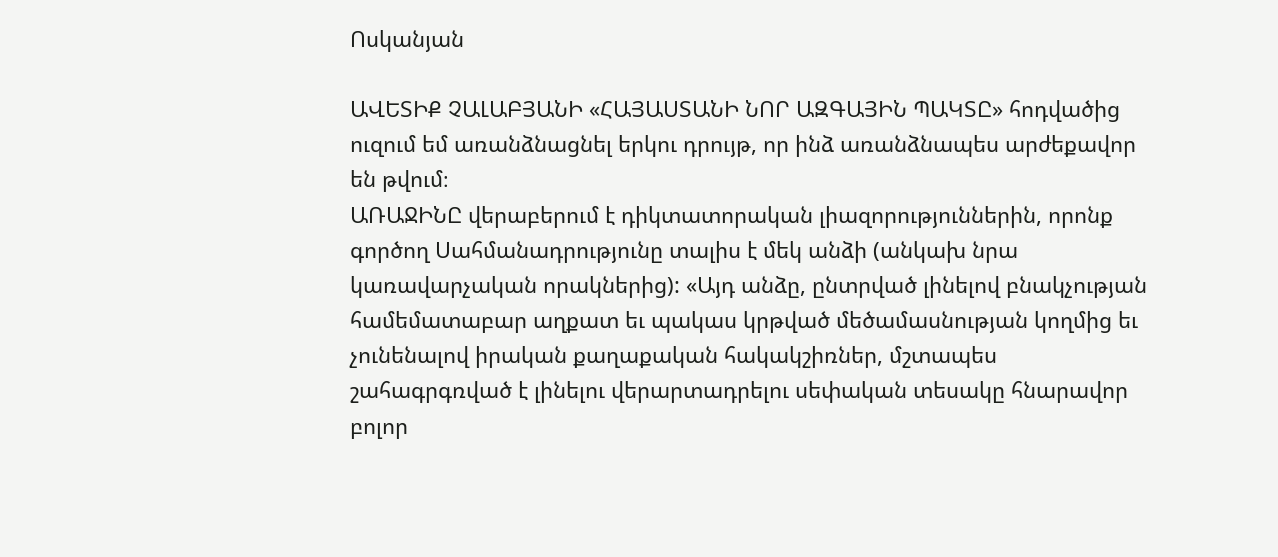Ոսկանյան

ԱՎԵՏԻՔ ՉԱԼԱԲՅԱՆԻ «ՀԱՅԱՍՏԱՆԻ ՆՈՐ ԱԶԳԱՅԻՆ ՊԱԿՏԸ» հոդվածից ուզում եմ առանձնացնել երկու դրույթ, որ ինձ առանձնապես արժեքավոր են թվում։
ԱՌԱՋԻՆԸ վերաբերում է դիկտատորական լիազորություններին, որոնք գործող Սահմանադրությունը տալիս է մեկ անձի (անկախ նրա կառավարչական որակներից): «Այդ անձը, ընտրված լինելով բնակչության համեմատաբար աղքատ եւ պակաս կրթված մեծամասնության կողմից եւ չունենալով իրական քաղաքական հակակշիռներ, մշտապես շահագրգռված է լինելու վերարտադրելու սեփական տեսակը հնարավոր բոլոր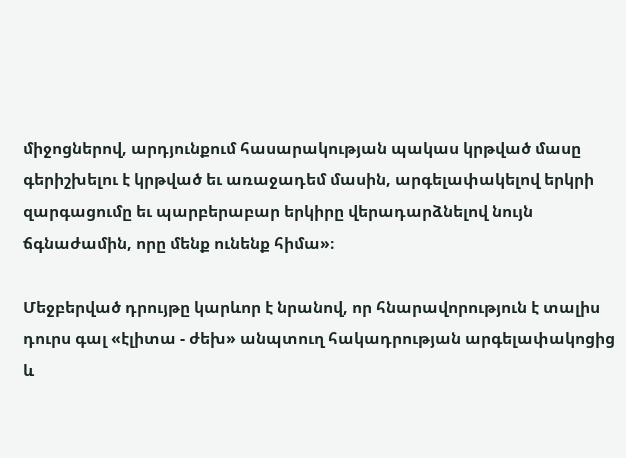միջոցներով, արդյունքում հասարակության պակաս կրթված մասը գերիշխելու է կրթված եւ առաջադեմ մասին, արգելափակելով երկրի զարգացումը եւ պարբերաբար երկիրը վերադարձնելով նույն ճգնաժամին, որը մենք ունենք հիմա»։

Մեջբերված դրույթը կարևոր է նրանով, որ հնարավորություն է տալիս դուրս գալ «էլիտա - ժեխ» անպտուղ հակադրության արգելափակոցից և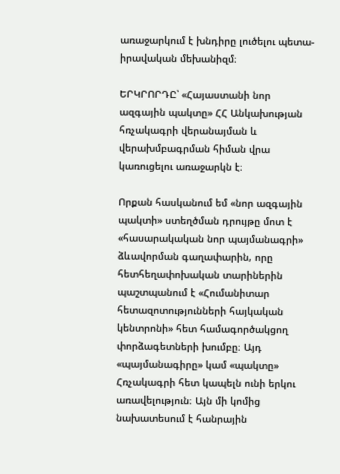առաջարկում է խնդիրը լուծելու պետա-իրավական մեխանիզմ։

ԵՐԿՐՈՐԴԸ՝ «Հայաստանի նոր ազգային պակտը» ՀՀ Անկախության հռչակագրի վերանայման և վերախմբագրման հիման վրա կառուցելու առաջարկն է։

Որքան հասկանում եմ «նոր ազգային պակտի» ստեղծման դրույթը մոտ է «հասարակական նոր պայմանագրի» ձևավորման գաղափարին, որը հետհեղափոխական տարիներին պաշտպանում է «Հումանիտար հետազոտությունների հայկական կենտրոնի» հետ համագործակցող փորձագետների խումբը։ Այդ «պայմանագիրը» կամ «պակտը» Հռչակագրի հետ կապելն ունի երկու առավելություն։ Այն մի կոմից նախատեսում է հանրային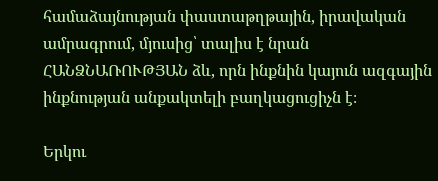համաձայնության փաստաթղթային, իրավական ամրագրում, մյուսից՝ տալիս է նրան ՀԱՆՁՆԱՌՈՒԹՅԱՆ ձև, որն ինքնին կայուն ազգային ինքնության անքակտելի բաղկացուցիչն է։

Երկու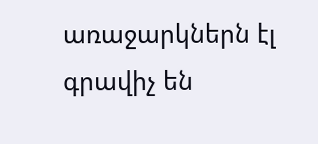առաջարկներն էլ գրավիչ են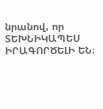նրանով, որ ՏԵԽՆԻԿԱՊԵՍ ԻՐԱԳՈՐԾԵԼԻ ԵՆ։